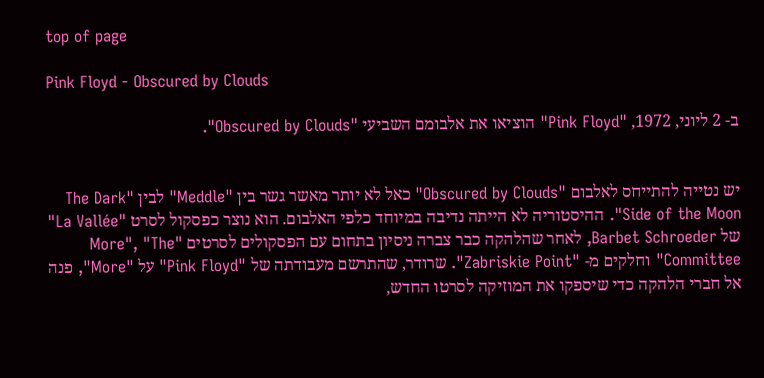top of page

Pink Floyd - Obscured by Clouds

ב- 2 ליוני, 1972, "Pink Floyd" הוציאו את אלבומם השביעי "Obscured by Clouds".


יש נטייה להתייחס לאלבום "Obscured by Clouds" כאל לא יותר מאשר גשר בין "Meddle" לבין "The Dark Side of the Moon". ההיסטוריה לא הייתה נדיבה במיוחד כלפי האלבום. הוא נוצר כפסקול לסרט "La Vallée" של Barbet Schroeder, לאחר שהלהקה כבר צברה ניסיון בתחום עם הפסקולים לסרטים "More", "The Committee" וחלקים מ- "Zabriskie Point". שרודר, שהתרשם מעבודתה של "Pink Floyd" על "More", פנה אל חברי הלהקה כדי שיספקו את המוזיקה לסרטו החדש,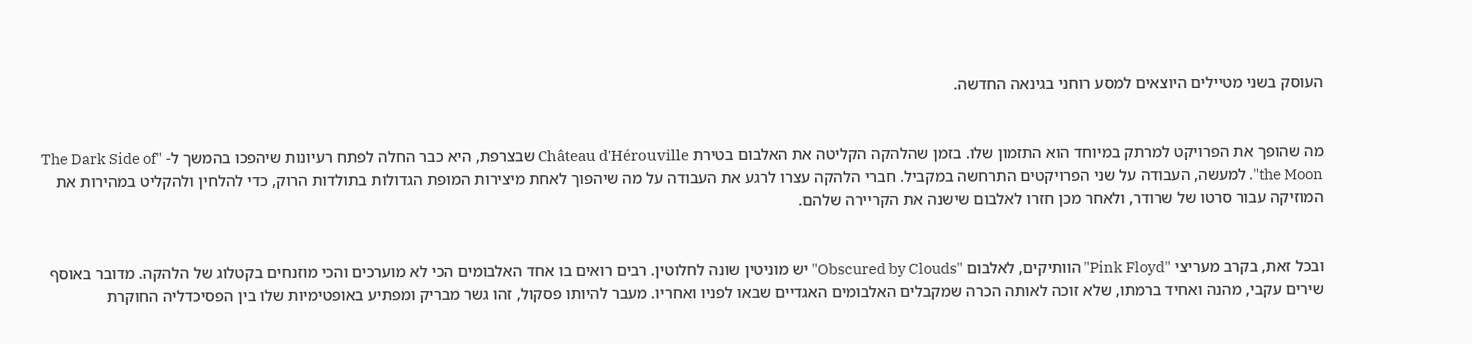העוסק בשני מטיילים היוצאים למסע רוחני בגינאה החדשה.


מה שהופך את הפרויקט למרתק במיוחד הוא התזמון שלו. בזמן שהלהקה הקליטה את האלבום בטירת Château d'Hérouville שבצרפת, היא כבר החלה לפתח רעיונות שיהפכו בהמשך ל- "The Dark Side of the Moon". למעשה, העבודה על שני הפרויקטים התרחשה במקביל. חברי הלהקה עצרו לרגע את העבודה על מה שיהפוך לאחת מיצירות המופת הגדולות בתולדות הרוק, כדי להלחין ולהקליט במהירות את המוזיקה עבור סרטו של שרודר, ולאחר מכן חזרו לאלבום שישנה את הקריירה שלהם.


ובכל זאת, בקרב מעריצי "Pink Floyd" הוותיקים, לאלבום "Obscured by Clouds" יש מוניטין שונה לחלוטין. רבים רואים בו אחד האלבומים הכי לא מוערכים והכי מוזנחים בקטלוג של הלהקה. מדובר באוסף שירים עקבי, מהנה ואחיד ברמתו, שלא זוכה לאותה הכרה שמקבלים האלבומים האגדיים שבאו לפניו ואחריו. מעבר להיותו פסקול, זהו גשר מבריק ומפתיע באופטימיות שלו בין הפסיכדליה החוקרת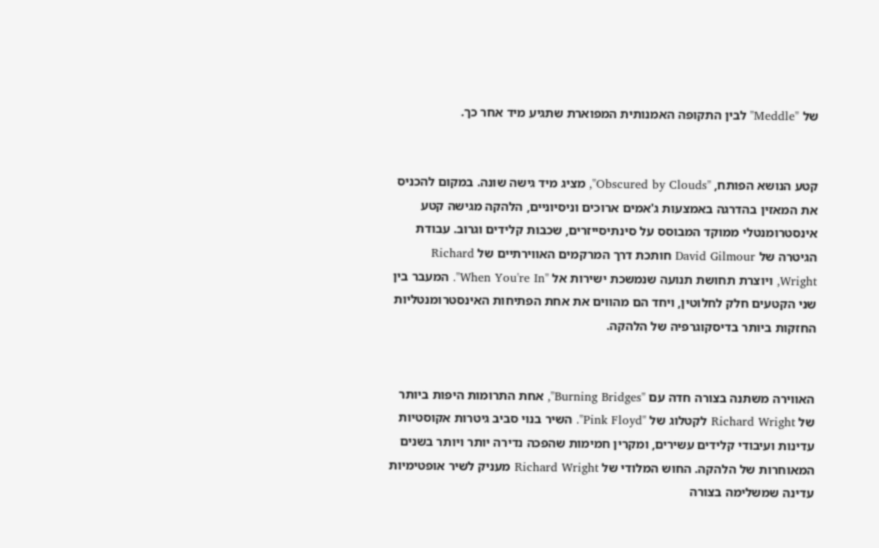של "Meddle" לבין התקופה האמנותית המפוארת שתגיע מיד אחר כך.


קטע הנושא הפותח, "Obscured by Clouds", מציג מיד גישה שונה. במקום להכניס את המאזין בהדרגה באמצעות ג'אמים ארוכים וניסיוניים, הלהקה מגישה קטע אינסטרומנטלי ממוקד המבוסס על סינתיסייזרים, שכבות קלידים וגרוב. עבודת הגיטרה של David Gilmour חותכת דרך המרקמים האווירתיים של Richard Wright, ויוצרת תחושת תנועה שנמשכת ישירות אל "When You're In". המעבר בין שני הקטעים חלק לחלוטין, ויחד הם מהווים את אחת הפתיחות האינסטרומנטליות החזקות ביותר בדיסקוגרפיה של הלהקה.


האווירה משתנה בצורה חדה עם "Burning Bridges", אחת התרומות היפות ביותר של Richard Wright לקטלוג של "Pink Floyd". השיר בנוי סביב גיטרות אקוסטיות עדינות ועיבודי קלידים עשירים, ומקרין חמימות שהפכה נדירה יותר ויותר בשנים המאוחרות של הלהקה. החוש המלודי של Richard Wright מעניק לשיר אופטימיות עדינה שמשלימה בצורה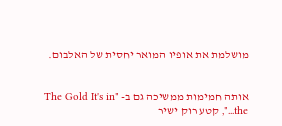מושלמת את אופיו המואר יחסית של האלבום.


אותה חמימות ממשיכה גם ב- "The Gold It's in the...", קטע רוק ישיר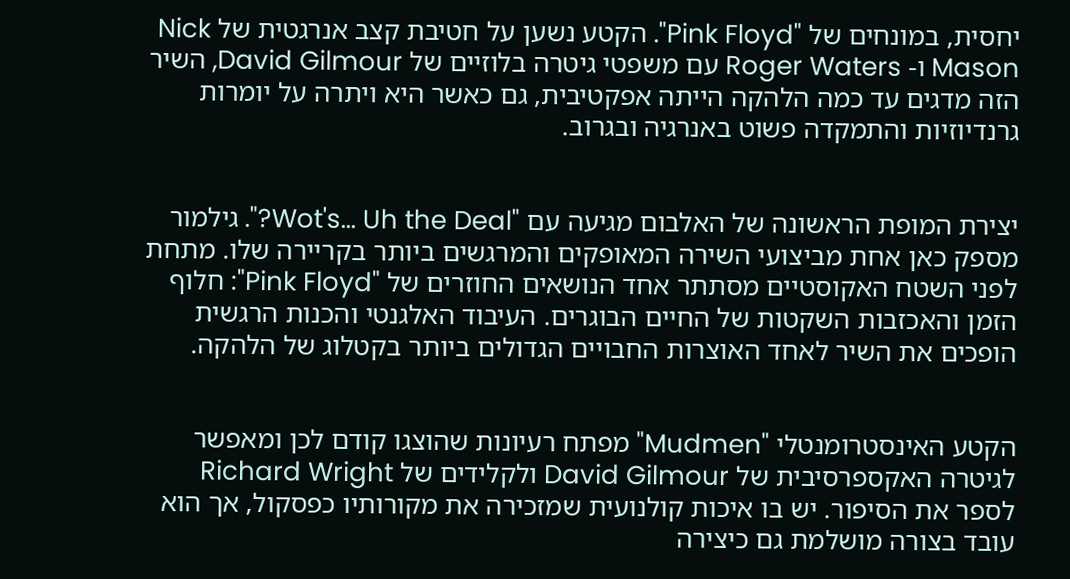יחסית, במונחים של "Pink Floyd". הקטע נשען על חטיבת קצב אנרגטית של Nick Mason ו- Roger Waters עם משפטי גיטרה בלוזיים של David Gilmour, השיר הזה מדגים עד כמה הלהקה הייתה אפקטיבית, גם כאשר היא ויתרה על יומרות גרנדיוזיות והתמקדה פשוט באנרגיה ובגרוב.


יצירת המופת הראשונה של האלבום מגיעה עם "Wot's... Uh the Deal?". גילמור מספק כאן אחת מביצועי השירה המאופקים והמרגשים ביותר בקריירה שלו. מתחת לפני השטח האקוסטיים מסתתר אחד הנושאים החוזרים של "Pink Floyd": חלוף הזמן והאכזבות השקטות של החיים הבוגרים. העיבוד האלגנטי והכנות הרגשית הופכים את השיר לאחד האוצרות החבויים הגדולים ביותר בקטלוג של הלהקה.


הקטע האינסטרומנטלי "Mudmen" מפתח רעיונות שהוצגו קודם לכן ומאפשר לגיטרה האקספרסיבית של David Gilmour ולקלידים של Richard Wright לספר את הסיפור. יש בו איכות קולנועית שמזכירה את מקורותיו כפסקול, אך הוא עובד בצורה מושלמת גם כיצירה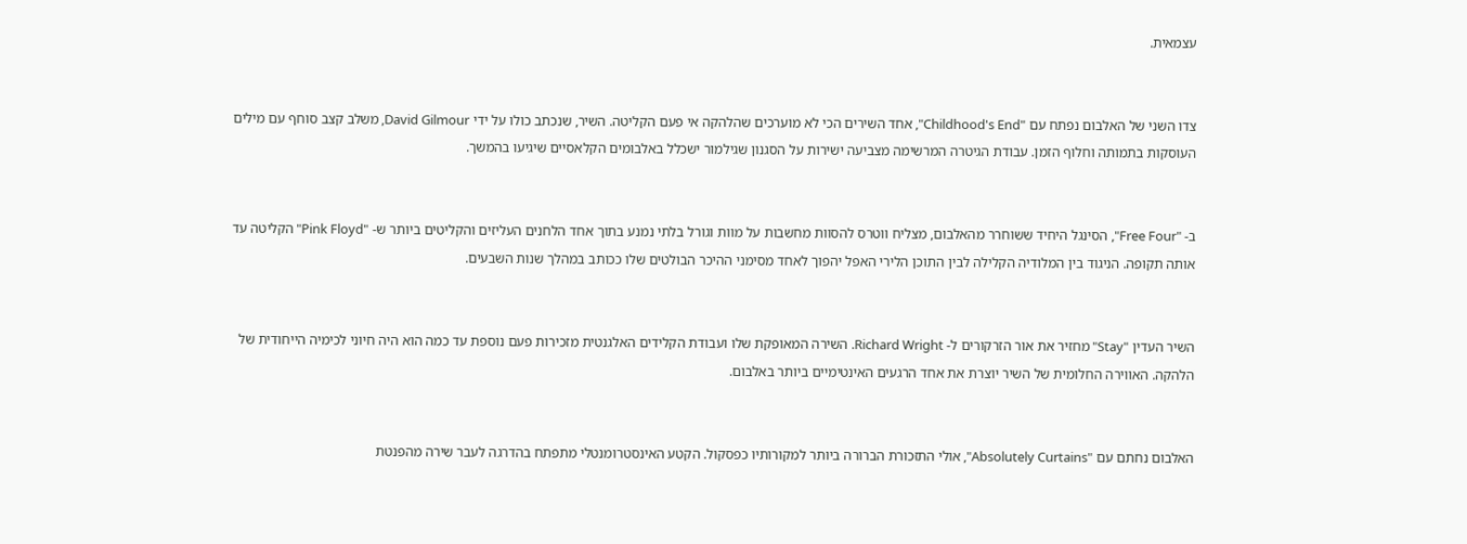עצמאית.


צדו השני של האלבום נפתח עם "Childhood's End", אחד השירים הכי לא מוערכים שהלהקה אי פעם הקליטה. השיר, שנכתב כולו על ידי David Gilmour, משלב קצב סוחף עם מילים העוסקות בתמותה וחלוף הזמן. עבודת הגיטרה המרשימה מצביעה ישירות על הסגנון שגילמור ישכלל באלבומים הקלאסיים שיגיעו בהמשך.


ב- "Free Four", הסינגל היחיד ששוחרר מהאלבום, מצליח ווטרס להסוות מחשבות על מוות וגורל בלתי נמנע בתוך אחד הלחנים העליזים והקליטים ביותר ש- "Pink Floyd" הקליטה עד אותה תקופה. הניגוד בין המלודיה הקלילה לבין התוכן הלירי האפל יהפוך לאחד מסימני ההיכר הבולטים שלו ככותב במהלך שנות השבעים.


השיר העדין "Stay" מחזיר את אור הזרקורים ל- Richard Wright. השירה המאופקת שלו ועבודת הקלידים האלגנטית מזכירות פעם נוספת עד כמה הוא היה חיוני לכימיה הייחודית של הלהקה. האווירה החלומית של השיר יוצרת את אחד הרגעים האינטימיים ביותר באלבום.


האלבום נחתם עם "Absolutely Curtains", אולי התזכורת הברורה ביותר למקורותיו כפסקול. הקטע האינסטרומנטלי מתפתח בהדרגה לעבר שירה מהפנטת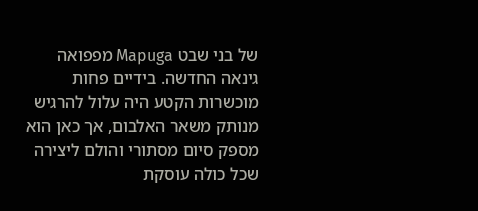של בני שבט Mapuga מפפואה גינאה החדשה. בידיים פחות מוכשרות הקטע היה עלול להרגיש מנותק משאר האלבום, אך כאן הוא מספק סיום מסתורי והולם ליצירה שכל כולה עוסקת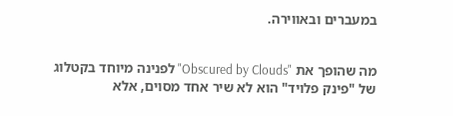במעברים ובאווירה.


מה שהופך את "Obscured by Clouds" לפנינה מיוחד בקטלוג של "פינק פלויד" הוא לא שיר אחד מסוים, אלא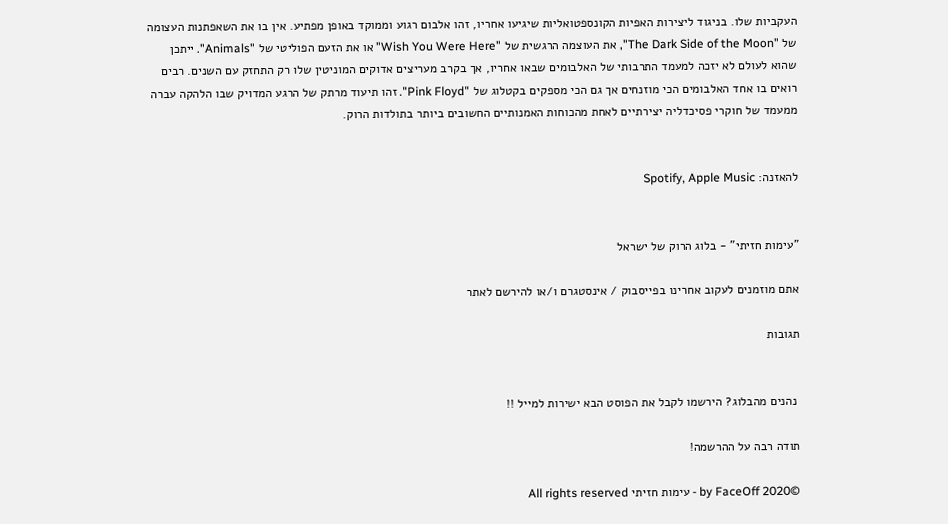העקביות שלו. בניגוד ליצירות האפיות הקונספטואליות שיגיעו אחריו, זהו אלבום רגוע וממוקד באופן מפתיע. אין בו את השאפתנות העצומה של "The Dark Side of the Moon", את העוצמה הרגשית של "Wish You Were Here" או את הזעם הפוליטי של "Animals". ייתכן שהוא לעולם לא יזכה למעמד התרבותי של האלבומים שבאו אחריו, אך בקרב מעריצים אדוקים המוניטין שלו רק התחזק עם השנים. רבים רואים בו אחד האלבומים הכי מוזנחים אך גם הכי מספקים בקטלוג של "Pink Floyd". זהו תיעוד מרתק של הרגע המדויק שבו הלהקה עברה ממעמד של חוקרי פסיכדליה יצירתיים לאחת מהכוחות האמנותיים החשובים ביותר בתולדות הרוק.


להאזנה: Spotify, Apple Music


"עימות חזיתי" - בלוג הרוק של ישראל

אתם מוזמנים לעקוב אחרינו בפייסבוק / אינסטגרם ו/או להירשם לאתר

תגובות


 נהנים מהבלוג? הירשמו לקבל את הפוסט הבא ישירות למייל !!

תודה רבה על ההרשמה!

©2020 by FaceOff - עימות חזיתי All rights reserved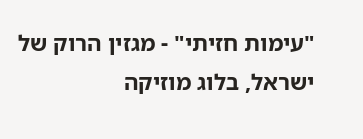"עימות חזיתי" - מגזין הרוק של ישראל, בלוג מוזיקה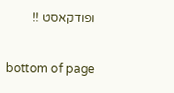ופודקאסט !!

bottom of page